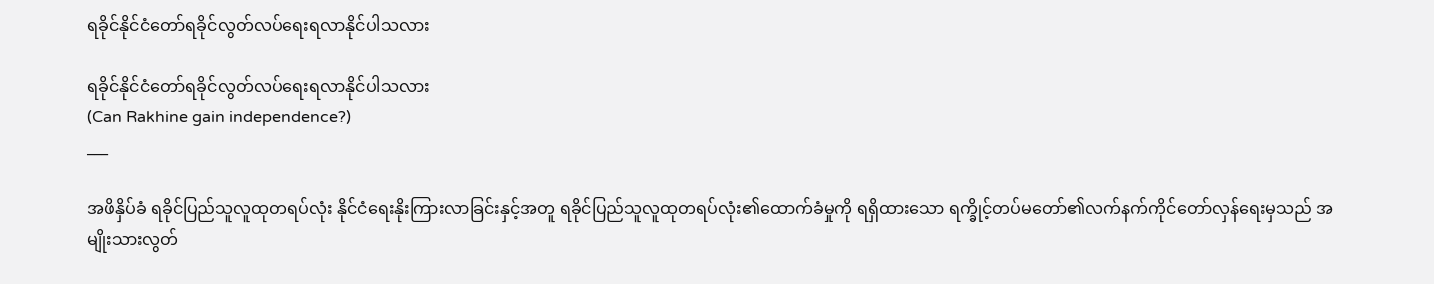ရခိုင်နိုင်ငံတော်ရခိုင်လွတ်လပ်ရေးရလာနိုင်ပါသလား

ရခိုင်နိုင်ငံတော်ရခိုင်လွတ်လပ်ရေးရလာနိုင်ပါသလား
(Can Rakhine gain independence?)
___

အဖိနှိပ်ခံ ရခိုင်ပြည်သူလူထုတရပ်လုံး နိုင်ငံရေးနိုးကြားလာခြင်းနှင့်အတူ ရခိုင်ပြည်သူလူထုတရပ်လုံး၏ထောက်ခံမှုကို ရရှိထားသော ရက္ခိုင့်တပ်မတော်၏လက်နက်ကိုင်တော်လှန်ရေးမှသည် အမျိုးသားလွတ်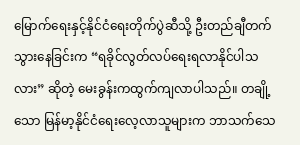မြောက်ရေးနှင့်နိုင်ငံရေးတိုက်ပွဲဆီသို့ ဦးတည်ချီတက်သွားနေခြင်းက “ရခိုင်လွတ်လပ်ရေးရလာနိုင်ပါသလား” ဆိုတဲ့ မေးခွန်းကထွက်ကျလာပါသည်။ တချို့သော မြန်မာ့နိုင်ငံရေးလေ့လာသူများက ဘာသက်သေ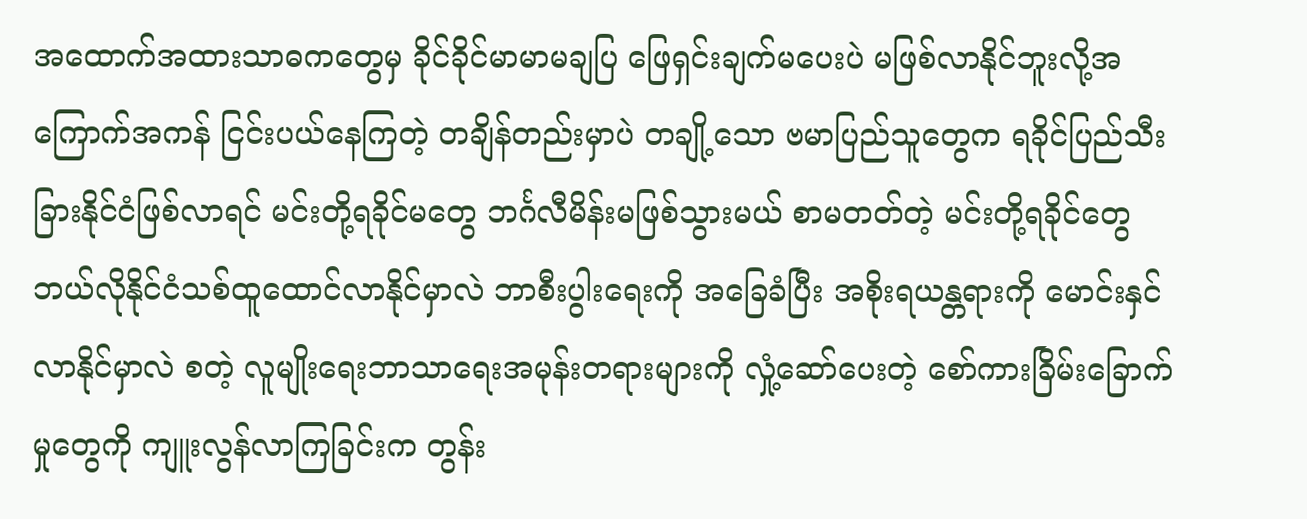အထောက်အထားသာဓကတွေမှ ခိုင်ခိုင်မာမာမချပြ ဖြေရှင်းချက်မပေးပဲ မဖြစ်လာနိုင်ဘူးလို့အကြောက်အကန် ငြင်းပယ်နေကြတဲ့ တချိန်တည်းမှာပဲ တချို့သော ဗမာပြည်သူတွေက ရခိုင်ပြည်သီးခြားနိုင်ငံဖြစ်လာရင် မင်းတို့ရခိုင်မတွေ ဘင်္ဂလီမိန်းမဖြစ်သွားမယ် စာမတတ်တဲ့ မင်းတို့ရခိုင်တွေ ဘယ်လိုနိုင်ငံသစ်ထူထောင်လာနိုင်မှာလဲ ဘာစီးပွါးရေးကို အခြေခံပြီး အစိုးရယန္တရားကို မောင်းနှင်လာနိုင်မှာလဲ စတဲ့ လူမျိုးရေးဘာသာရေးအမုန်းတရားများကို လှုံ့ဆော်ပေးတဲ့ စော်ကားခြိမ်းခြောက်မှုတွေကို ကျူးလွန်လာကြခြင်းက တွန်း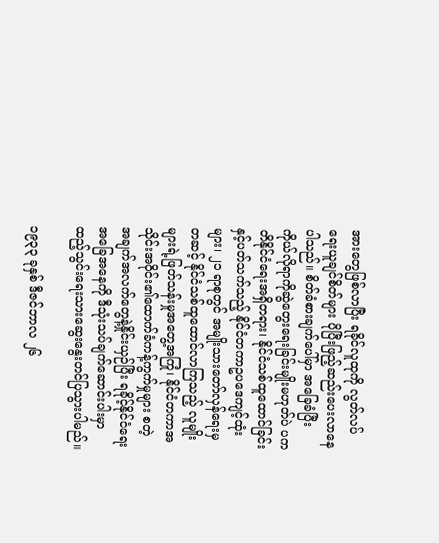အားတွေဖြစ်လာပြီး ရခိုင်လူထုကို လွတ်လပ်ရေးယူချင်စိတ်များ ပိုပြီးဖြည့်ဆည်းပေးလာနေပါသည်။ စိတ်ခံစားချက်ပေါ်မှာ အခြေခံပြီး ကိုယ်လိုရာကိုဆွဲတွေးရေးခြင်းမျိုးမဟုတ်ပဲ ပကတိနိုင်ငံရေးအရှိတရား၊ နိုင်ငံသစ်ထူထောင်ခြင်းနှင့်ပတ်သက်သည့် နိုင်ငံတကာဥပဒေကျင့်ထုံးများ၊ ၂၁ ရာစုတွင် အမျိုးသားတော်လှန်ရေးမှတဆင့် နိုင်ငံသစ်ထူထောင်လာကြသည့် လူမျိုးများရဲ့ဖြတ်သန်းမှုအတွေ့အကြုံ၊ နိုင်ငံတကာအသိုင်းအဝိုင်း၏ထောက်ခံကန့်ကွက်မှုများ စတဲ့ အချက်အလက်တွေနဲ့နှိုင်းယှဉ်ပြီး ရခိုင့်နိုင်ငံရေးအခြေအနေကို ဒီသုံးသပ်ချက်ဆောင်းပါးမှာ ထည့်သွင်းရေးသားဆွေးနွေးတင်ပြသွားပါမည်။

၁၉၃၃ ခုနှစ် ဒီဇင်ဘာလ ၂၆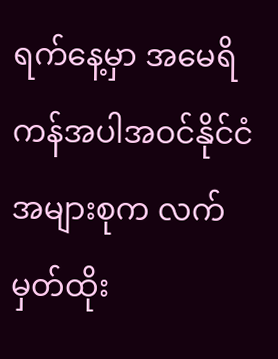ရက်နေ့မှာ အမေရိကန်အပါအဝင်နိုင်ငံအများစုက လက်မှတ်ထိုး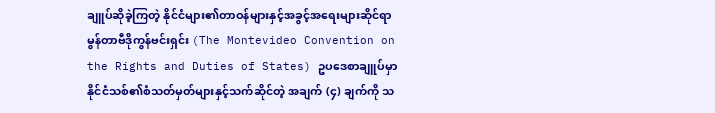ချူပ်ဆိုခဲ့ကြတဲ့ နိုင်ငံများ၏တာဝန်များနှင့်အခွင့်အရေးများဆိုင်ရာ မွန်တာဗီဒိုကွန်ဗင်းရှင်း (The Montevideo Convention on the Rights and Duties of States) ဥပဒေစာချူပ်မှာ နိုင်ငံသစ်၏စံသတ်မှတ်များနှင့်သက်ဆိုင်တဲ့ အချက် (၄) ချက်ကို သ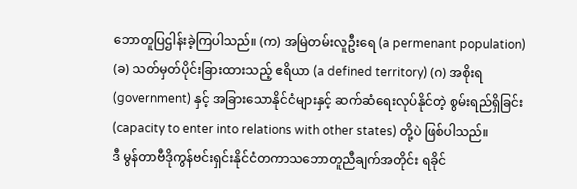ဘောတူပြဌါန်းခဲ့ကြပါသည်။ (က) အမြဲတမ်းလူဦးရေ (a permenant population) (ခ) သတ်မှတ်ပိုင်းခြားထားသည့် ဧရိယာ (a defined territory) (ဂ) အစိုးရ (government) နှင့် အခြားသောနိုင်ငံများနှင့် ဆက်ဆံရေးလုပ်နိုင်တဲ့ စွမ်းရည်ရှိခြင်း (capacity to enter into relations with other states) တို့ပဲ ဖြစ်ပါသည်။
ဒီ မွန်တာဗီဒိုကွန်ဗင်းရှင်းနိုင်ငံတကာသဘောတူညီချက်အတိုင်း ရခိုင်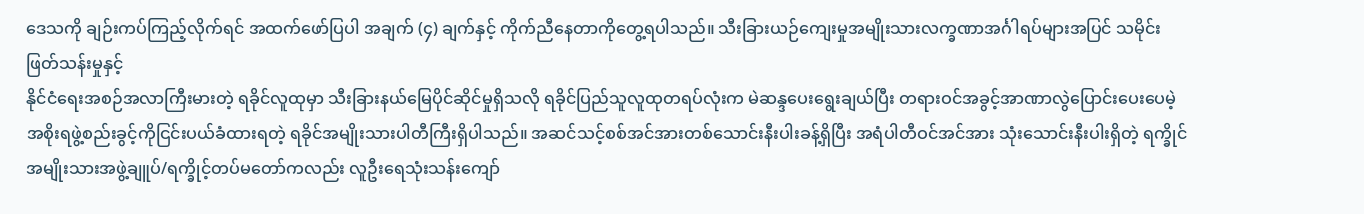ဒေသကို ချဉ်းကပ်ကြည့်လိုက်ရင် အထက်ဖော်ပြပါ အချက် (၄) ချက်နှင့် ကိုက်ညီနေတာကိုတွေ့ရပါသည်။ သီးခြားယဉ်ကျေးမှုအမျိုးသားလက္ခဏာအင်္ဂါရပ်များအပြင် သမိုင်းဖြတ်သန်းမှုနှင့်
နိုင်ငံရေးအစဉ်အလာကြီးမားတဲ့ ရခိုင်လူထုမှာ သီးခြားနယ်မြေပိုင်ဆိုင်မှုရှိသလို ရခိုင်ပြည်သူလူထုတရပ်လုံးက မဲဆန္ဒပေးရွေးချယ်ပြီး တရားဝင်အခွင့်အာဏာလွဲပြောင်းပေးပေမဲ့ အစိုးရဖွဲ့စည်းခွင့်ကိုငြင်းပယ်ခံထားရတဲ့ ရခိုင်အမျိုးသားပါတီကြီးရှိပါသည်။ အဆင်သင့်စစ်အင်အားတစ်သောင်းနီးပါးခန့်ရှိပြီး အရံပါတီဝင်အင်အား သုံးသောင်းနီးပါးရှိတဲ့ ရက္ခိုင်အမျိုးသားအဖွဲ့ချူပ်/ရက္ခိုင့်တပ်မတော်ကလည်း လူဦးရေသုံးသန်းကျော်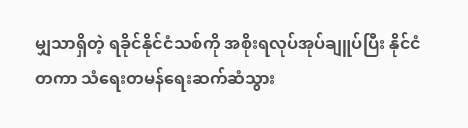မျှသာရှိတဲ့ ရခိုင်နိုင်ငံသစ်ကို အစိုးရလုပ်အုပ်ချူပ်ပြီး နိုင်ငံတကာ သံရေးတမန်ရေးဆက်ဆံသွား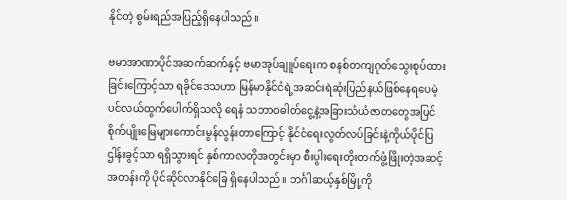နိုင်တဲ့ စွမ်းရည်အပြည့်ရှိနေပါသည်။

ဗမာအာဏာပိုင်အဆက်ဆက်နှင့် ဗမာအုပ်ချူပ်ရေးက စနစ်တကျဂုတ်သွေးစုပ်ထားခြင်းကြောင့်သာ ရခိုင်ဒေသဟာ မြန်မာနိုင်ငံရဲ့အဆင်းရဲဆုံးပြည်နယ်ဖြစ်နေရပေမဲ့ ပင်လယ်ထွက်ပေါက်ရှိသလို ရေနံ သဘာဝဓါတ်ငွေ့နဲ့အခြားသံယံဇာတတွေအပြင်စိုက်ပျိုးမြေများကောင်းမွန်လွန်းတာကြောင့် နိုင်ငံရေးလွတ်လပ်ခြင်းနဲ့ကိုယ်ပိုင်ပြဌါန်းခွင့်သာ ရရှိသွားရင် နှစ်ကာလတိုအတွင်းမှာ စီးပွါးရေးတိုးတက်ဖွံ့ဖြိုးတဲ့အဆင့်အတန်းကို ပိုင်ဆိုင်လာနိုင်ခြေ ရှိနေပါသည်။ ဘင်္ဂါဆယ့်နှစ်မြို့ကို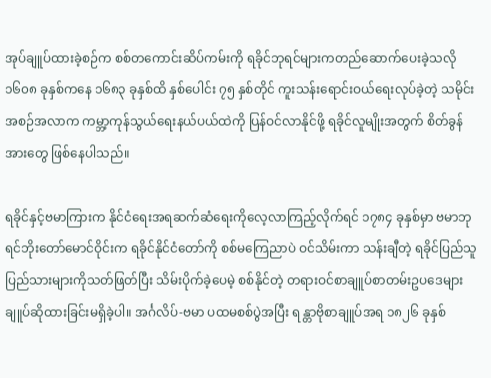အုပ်ချူပ်ထားခဲ့စဉ်က စစ်တကောင်းဆိပ်ကမ်းကို ရခိုင်ဘုရင်များကတည်ဆောက်ပေးခဲ့သလို ၁၆၀၈ ခုနှစ်ကနေ ၁၆၈၃ ခုနှစ်ထိ နှစ်ပေါင်း ၇၅ နှစ်တိုင် ကူးသန်းရောင်းဝယ်ရေးလုပ်ခဲ့တဲ့ သမိုင်းအစဉ်အလာက ကမ္ဘာ့ကုန်သွယ်ရေးနယ်ပယ်ထဲကို ပြန်ဝင်လာနိုင်ဖို့ ရခိုင်လူမျိုးအတွက် စိတ်ခွန်အားတွေ ဖြစ်နေပါသည်။

ရခိုင်နှင့်ဗမာကြားက နိုင်ငံရေးအရဆက်ဆံရေးကိုလေ့လာကြည့်လိုက်ရင် ၁၇၈၄ ခုနှစ်မှာ ဗမာဘုရင်ဘိုးတော်မောင်ဝိုင်းက ရခိုင်နိုင်ငံတော်ကို စစ်မကြေညာပဲ ဝင်သိမ်းကာ သန်းချီတဲ့ ရခိုင်ပြည်သူပြည်သားများကိုသတ်ဖြတ်ပြီး သိမ်းပိုက်ခဲ့ပေမဲ့ စစ်နိုင်တဲ့ တရားဝင်စာချူပ်စာတမ်းဥပဒေများ ချူပ်ဆိုထားခြင်းမရှိခဲ့ပါ။ အင်္ဂလိပ်-ဗမာ ပထမစစ်ပွဲအပြီး ရန္တာဗိုစာချူပ်အရ ၁၈၂၆ ခုနှစ်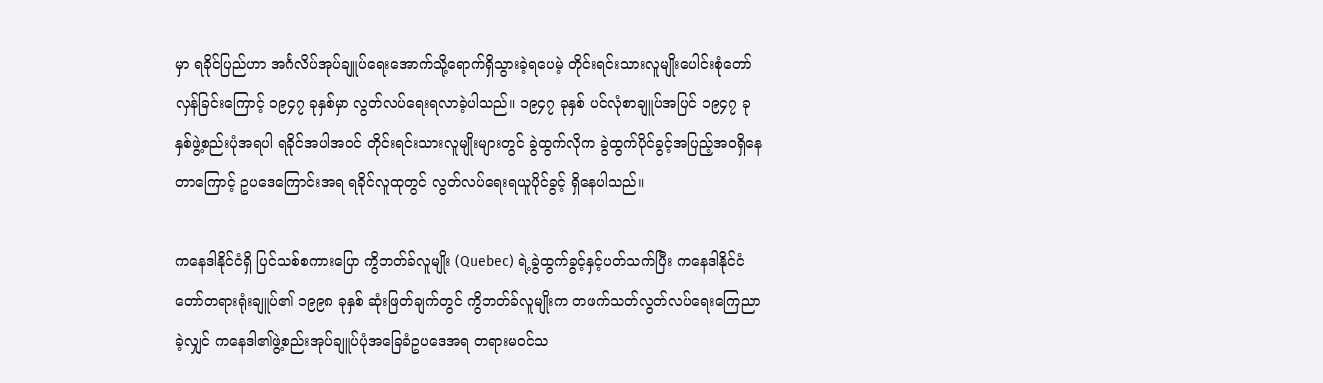မှာ ရခိုင်ပြည်ဟာ အင်္ဂလိပ်အုပ်ချူပ်ရေးအောက်သို့ရောက်ရှိသွားခဲ့ရပေမဲ့ တိုင်းရင်းသားလူမျိုးပေါင်းစုံတော်လှန်ခြင်းကြောင့် ၁၉၄၇ ခုနှစ်မှာ လွတ်လပ်ရေးရလာခဲ့ပါသည်။ ၁၉၄၇ ခုနှစ် ပင်လုံစာချူပ်အပြင် ၁၉၄၇ ခုနှစ်ဖွဲ့စည်းပုံအရပါ ရခိုင်အပါအဝင် တိုင်းရင်းသားလူမျိုးများတွင် ခွဲထွက်လိုက ခွဲထွက်ပိုင်ခွင့်အပြည့်အဝရှိနေတာကြောင့် ဥပဒေကြောင်းအရ ရခိုင်လူထုတွင် လွတ်လပ်ရေးရယူပိုင်ခွင့် ရှိနေပါသည်။

ကနေဒါနိုင်ငံရှိ ပြင်သစ်စကားပြော ကွိဘတ်ခ်လူမျိုး (Quebec) ရဲ့ခွဲထွက်ခွင့်နှင့်ပတ်သက်ပြီး ကနေဒါနိုင်ငံတော်တရားရုံးချူပ်၏ ၁၉၉၈ ခုနှစ် ဆုံးဖြတ်ချက်တွင် ကွိဘတ်ခ်လူမျိုးက တဖက်သတ်လွတ်လပ်ရေးကြေညာခဲ့လျှင် ကနေဒါ၏ဖွဲ့စည်းအုပ်ချူပ်ပုံအခြေခံဥပဒေအရ တရားမဝင်သ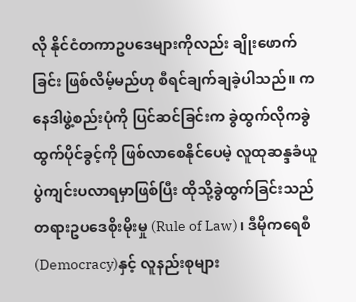လို နိုင်ငံတကာဥပဒေများကိုလည်း ချိုးဖောက်ခြင်း ဖြစ်လိမ့်မည်ဟု စီရင်ချက်ချခဲ့ပါသည်။ ကနေဒါဖွဲ့စည်းပုံကို ပြင်ဆင်ခြင်းက ခွဲထွက်လိုကခွဲထွက်ပိုင်ခွင့်ကို ဖြစ်လာစေနိုင်ပေမဲ့ လူထုဆန္ဒခံယူပွဲကျင်းပလာရမှာဖြစ်ပြီး ထိုသို့ခွဲထွက်ခြင်းသည် တရားဥပဒေစိုးမိုးမှု (Rule of Law)၊ ဒီမိုကရေစီ (Democracy)နှင့် လူနည်းစုများ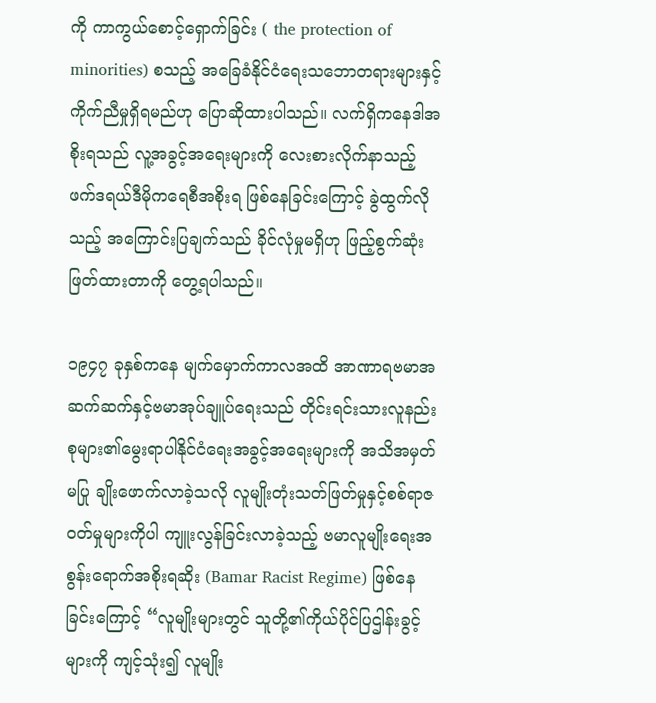ကို ကာကွယ်စောင့်ရှောက်ခြင်း ( the protection of minorities) စသည့် အခြေခံနိုင်ငံရေးသဘောတရားများနှင့် ကိုက်ညီမှုရှိရမည်ဟု ပြောဆိုထားပါသည်။ လက်ရှိကနေဒါအစိုးရသည် လူ့အခွင့်အရေးများကို လေးစားလိုက်နာသည့် ဖက်ဒရယ်ဒီမိုကရေစီအစိုးရ ဖြစ်နေခြင်းကြောင့် ခွဲထွက်လိုသည့် အကြောင်းပြချက်သည် ခိုင်လုံမှုမရှိဟု ဖြည့်စွက်ဆုံးဖြတ်ထားတာကို တွေ့ရပါသည်။

၁၉၄၇ ခုနှစ်ကနေ မျက်မှောက်ကာလအထိ အာဏာရဗမာအဆက်ဆက်နှင့်ဗမာအုပ်ချူပ်ရေးသည် တိုင်းရင်းသားလူနည်းစုများ၏မွေးရာပါနိုင်ငံရေးအခွင့်အရေးများကို အသိအမှတ်မပြု ချိုးဖောက်လာခဲ့သလို လူမျိုးတုံးသတ်ဖြတ်မှုနှင့်စစ်ရာဇဝတ်မှုများကိုပါ ကျူးလွန်ခြင်းလာခဲ့သည့် ဗမာလူမျိုးရေးအစွန်းရောက်အစိုးရဆိုး (Bamar Racist Regime) ဖြစ်နေခြင်းကြောင့် “လူမျိုးများတွင် သူတို့၏ကိုယ်ပိုင်ပြဌါန်းခွင့်များကို ကျင့်သုံး၍ လူမျိုး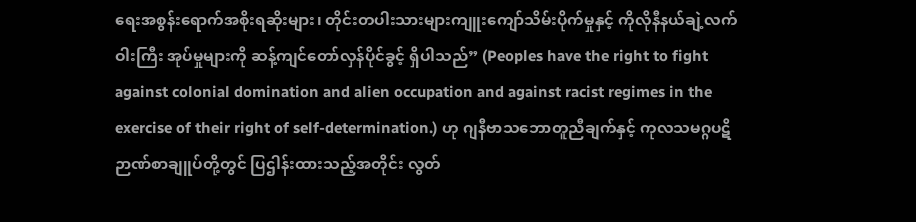ရေးအစွန်းရောက်အစိုးရဆိုးများ၊ တိုင်းတပါးသားများကျူးကျော်သိမ်းပိုက်မှုနှင့် ကိုလိုနီနယ်ချဲ့လက်ဝါးကြီး အုပ်မှုများကို ဆန့်ကျင်တော်လှန်ပိုင်ခွင့် ရှိပါသည်” (Peoples have the right to fight against colonial domination and alien occupation and against racist regimes in the exercise of their right of self-determination.) ဟု ဂျနီဗာသဘောတူညီချက်နှင့် ကုလသမဂ္ဂပဋိဉာဏ်စာချူပ်တို့တွင် ပြဌါန်းထားသည့်အတိုင်း လွတ်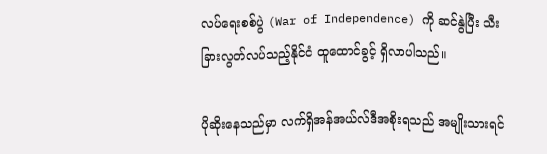လပ်ရေးစစ်ပွဲ (War of Independence) ကို ဆင်နွဲပြီး သီးခြားလွတ်လပ်သည့်နိုင်ငံ ထူထောင်ခွင့် ရှိလာပါသည်။

ပိုဆိုးနေသည်မှာ လက်ရှိအန်အယ်လ်ဒီအစိုးရသည် အမျိုးသားရင်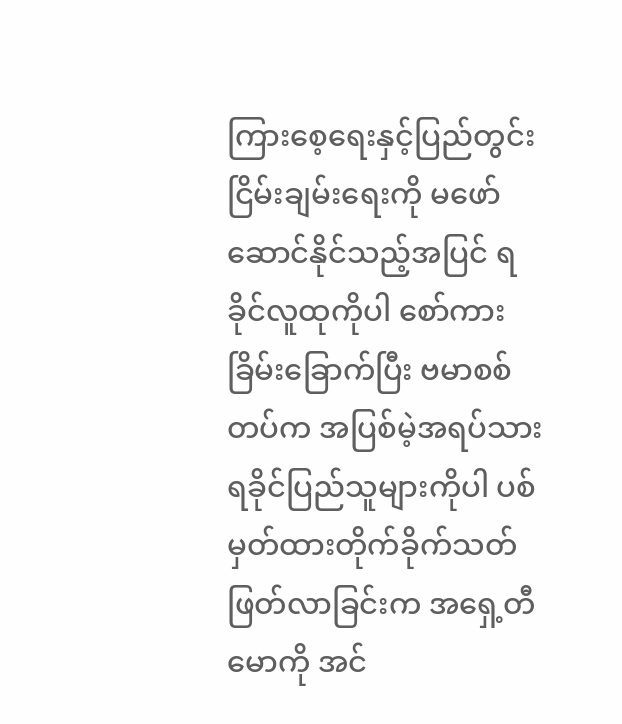ကြားစေ့ရေးနှင့်ပြည်တွင်းငြိမ်းချမ်းရေးကို မဖော်ဆောင်နိုင်သည့်အပြင် ရခိုင်လူထုကိုပါ စော်ကားခြိမ်းခြောက်ပြီး ဗမာစစ်တပ်က အပြစ်မဲ့အရပ်သားရခိုင်ပြည်သူများကိုပါ ပစ်မှတ်ထားတိုက်ခိုက်သတ်ဖြတ်လာခြင်းက အရှေ့တီမောကို အင်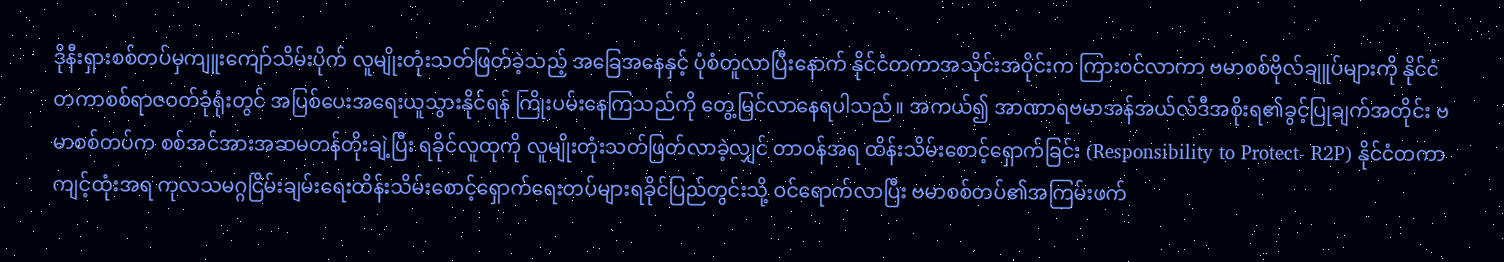ဒိုနီးရှားစစ်တပ်မှကျူးကျော်သိမ်းပိုက် လူမျိုးတုံးသတ်ဖြတ်ခဲ့သည့် အခြေအနေနှင့် ပုံစံတူလာပြီးနောက် နိုင်ငံတကာအသိုင်းအဝိုင်းက ကြားဝင်လာကာ ဗမာစစ်ဗိုလ်ချူပ်များကို နိုင်ငံတကာစစ်ရာဇဝတ်ခုံရုံးတွင် အပြစ်ပေးအရေးယူသွားနိုင်ရန် ကြိုးပမ်းနေကြသည်ကို တွေ့မြင်လာနေရပါသည်။ အကယ်၍ အာဏာရဗမာအန်အယ်လ်ဒီအစိုးရ၏ခွင့်ပြုချက်အတိုင်း ဗမာစစ်တပ်က စစ်အင်အားအဆမတန်တိုးချဲ့ပြီး ရခိုင်လူထုကို လူမျိုးတုံးသတ်ဖြတ်လာခဲ့လျှင် တာဝန်အရ ထိန်းသိမ်းစောင့်ရှောက်ခြင်း (Responsibility to Protect- R2P) နိုင်ငံတကာကျင့်ထုံးအရ ကုလသမဂ္ဂငြိမ်းချမ်းရေးထိန်းသိမ်းစောင့်ရှောက်ရေးတပ်များရခိုင်ပြည်တွင်းသို့ ဝင်ရောက်လာပြီး ဗမာစစ်တပ်၏အကြမ်းဖက်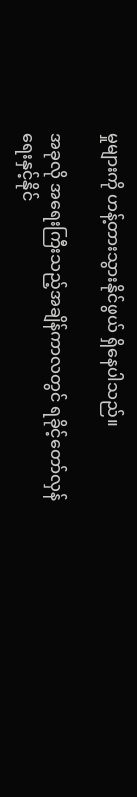မှုများကို ဟန့်တားသွားနိုင်ဖွယ် ရှိနေပါသည်။

အခုလို အရေးကြီးသည့်အချိန်ကာလတွင် ရခိုင့်တော်လှန်ရေးနှင့်နိုင်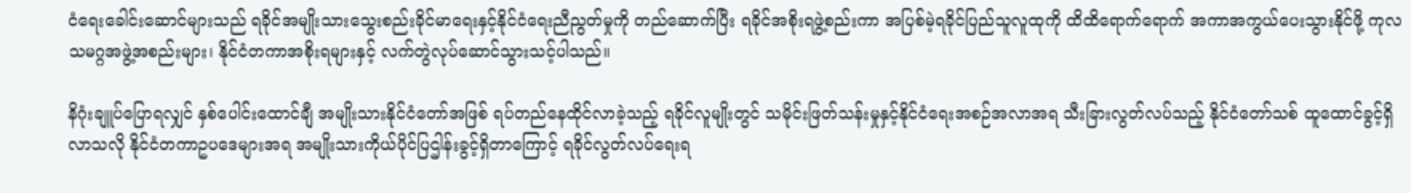ငံရေးခေါင်းဆောင်များသည် ရခိုင်အမျိုးသားသွေးစည်းခိုင်မာရေးနှင့်နိုင်ငံရေးညီညွတ်မှုကို တည်ဆောက်ပြီး ရခိုင်အစိုးရဖွဲ့စည်းကာ အပြစ်မဲ့ရခိုင်ပြည်သူလူထုကို ထိထိရောက်ရောက် အကာအကွယ်ပေးသွားနိုင်ဖို့ ကုလသမဂ္ဂအဖွဲ့အစည်းများ၊ နိုင်ငံတကာအစိုးရများနှင့် လက်တွဲလုပ်ဆောင်သွားသင့်ပါသည်။

နိဂုံးချူပ်ပြောရလျှင် နှစ်ပေါင်းထောင်ချီ အမျိုးသားနိုင်ငံတော်အဖြစ် ရပ်တည်နေထိုင်လာခဲ့သည့် ရခိုင်လူမျိုးတွင် သမိုင်းဖြတ်သန်းမှုနှင့်နိုင်ငံရေးအစဉ်အလာအရ သီးခြားလွတ်လပ်သည့် နိုင်ငံတော်သစ် ထူထောင်ခွင့်ရှိလာသလို နိုင်ငံတကာဥပဒေများအရ အမျိုးသားကိုယ်ပိုင်ပြဌါန်းခွင့်ရှိတာကြောင့် ရခိုင်လွတ်လပ်ရေးရ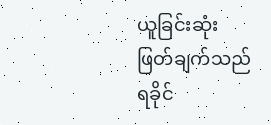ယူခြင်းဆုံးဖြတ်ချက်သည် ရခိုင်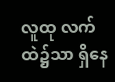လူထု လက်ထဲ၌သာ ရှိနေ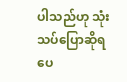ပါသည်ဟု သုံးသပ်ပြောဆိုရပေ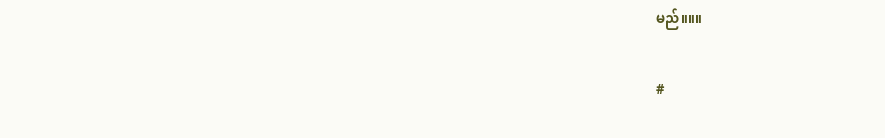မည်။။။

#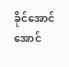ခိုင်အောင်အောင်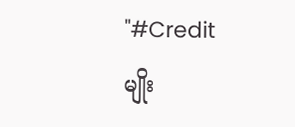"#Credit
မျိုး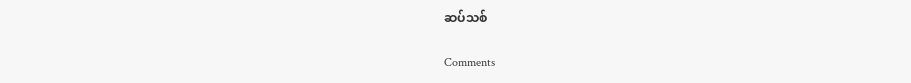ဆပ်သစ်

Comments